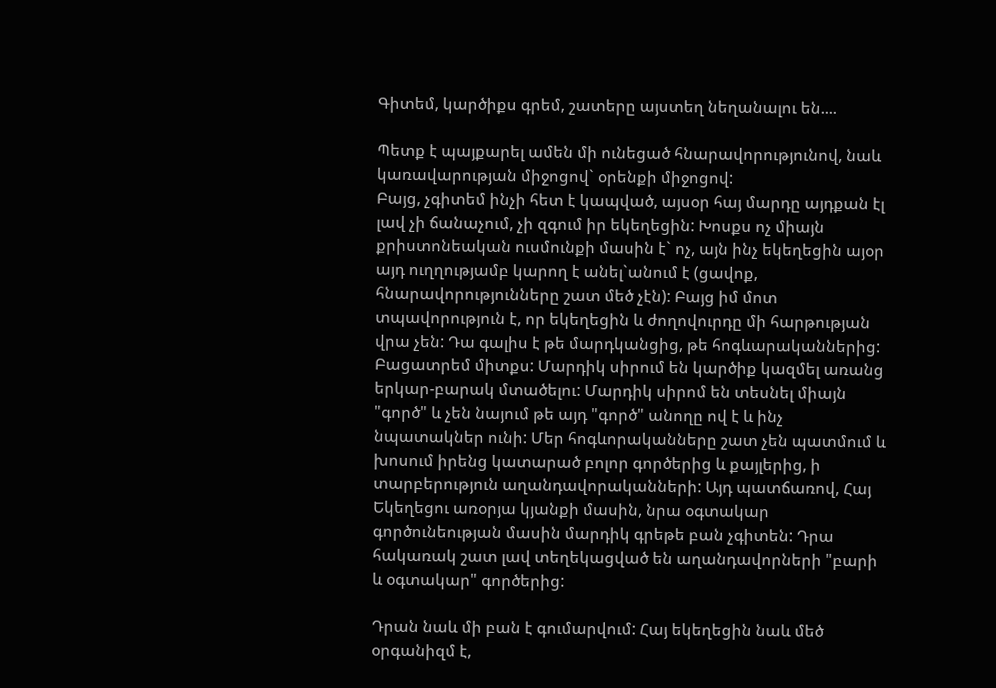Գիտեմ, կարծիքս գրեմ, շատերը այստեղ նեղանալու են....

Պետք է պայքարել ամեն մի ունեցած հնարավորությունով, նաև կառավարության միջոցով` օրենքի միջոցով:
Բայց, չգիտեմ ինչի հետ է կապված, այսօր հայ մարդը այդքան էլ լավ չի ճանաչում, չի զգում իր եկեղեցին: Խոսքս ոչ միայն քրիստոնեական ուսմունքի մասին է` ոչ, այն ինչ եկեղեցին այօր այդ ուղղությամբ կարող է անել`անում է (ցավոք, հնարավորությունները շատ մեծ չէն): Բայց իմ մոտ տպավորություն է, որ եկեղեցին և ժողովուրդը մի հարթության վրա չեն: Դա գալիս է թե մարդկանցից, թե հոգևարականներից:
Բացատրեմ միտքս: Մարդիկ սիրում են կարծիք կազմել առանց երկար-բարակ մտածելու: Մարդիկ սիրոմ են տեսնել միայն "գործ" և չեն նայում թե այդ "գործ" անողը ով է և ինչ նպատակներ ունի: Մեր հոգևորականները շատ չեն պատմում և խոսում իրենց կատարած բոլոր գործերից և քայլերից, ի տարբերություն աղանդավորականների: Այդ պատճառով, Հայ Եկեղեցու առօրյա կյանքի մասին, նրա օգտակար գործունեության մասին մարդիկ գրեթե բան չգիտեն: Դրա հակառակ շատ լավ տեղեկացված են աղանդավորների "բարի և օգտակար" գործերից:

Դրան նաև մի բան է գումարվում: Հայ եկեղեցին նաև մեծ օրգանիզմ է,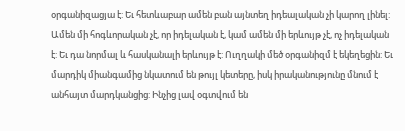օրգանիզացյա է: Եւ հետևաբար ամեն բան այնտեղ իդեալական չի կարող լինել: Ամեն մի հոգևորական չէ, որ իդելական է, կամ ամեն մի երևույթ չէ, ոչ իդելական է: Եւ դա նորմալ և հասկանալի երևույթ է: Ուղղակի մեծ օրգանիզմ է եկեղեցին: Եւ մարդիկ միանգամից նկատում են թույլ կետերը, իսկ իրականությունը մնում է անհայտ մարդկանցից: Ինչից լավ օգտվում են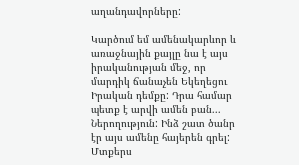աղանդավորները:

Կարծում եմ ամենակարևոր և առաջնային քայլը նա է այս իրականության մեջ, որ մարդիկ ճանաչեն Եկեղեցու Իրական դեմքը: Դրա համար պետք է արվի ամեն բան...
Ներողություն: Ինձ շատ ծանր էր այս ամենը հայերեն գրել: Մտքերս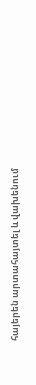հայերեն արտահայտել և վախենում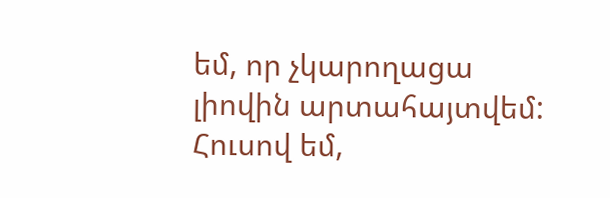եմ, որ չկարողացա լիովին արտահայտվեմ: Հուսով եմ,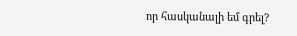որ հասկանալի եմ գրել?